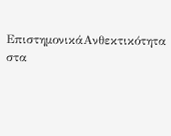ΕπιστημονικάΑνθεκτικότητα στα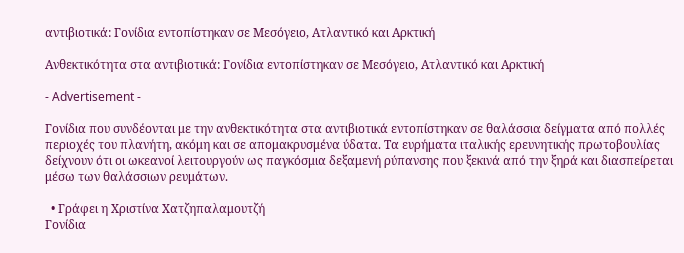αντιβιοτικά: Γονίδια εντοπίστηκαν σε Μεσόγειο, Ατλαντικό και Αρκτική

Ανθεκτικότητα στα αντιβιοτικά: Γονίδια εντοπίστηκαν σε Μεσόγειο, Ατλαντικό και Αρκτική

- Advertisement -

Γονίδια που συνδέονται με την ανθεκτικότητα στα αντιβιοτικά εντοπίστηκαν σε θαλάσσια δείγματα από πολλές περιοχές του πλανήτη, ακόμη και σε απομακρυσμένα ύδατα. Τα ευρήματα ιταλικής ερευνητικής πρωτοβουλίας δείχνουν ότι οι ωκεανοί λειτουργούν ως παγκόσμια δεξαμενή ρύπανσης που ξεκινά από την ξηρά και διασπείρεται μέσω των θαλάσσιων ρευμάτων.

  • Γράφει η Χριστίνα Χατζηπαλαμουτζή
Γονίδια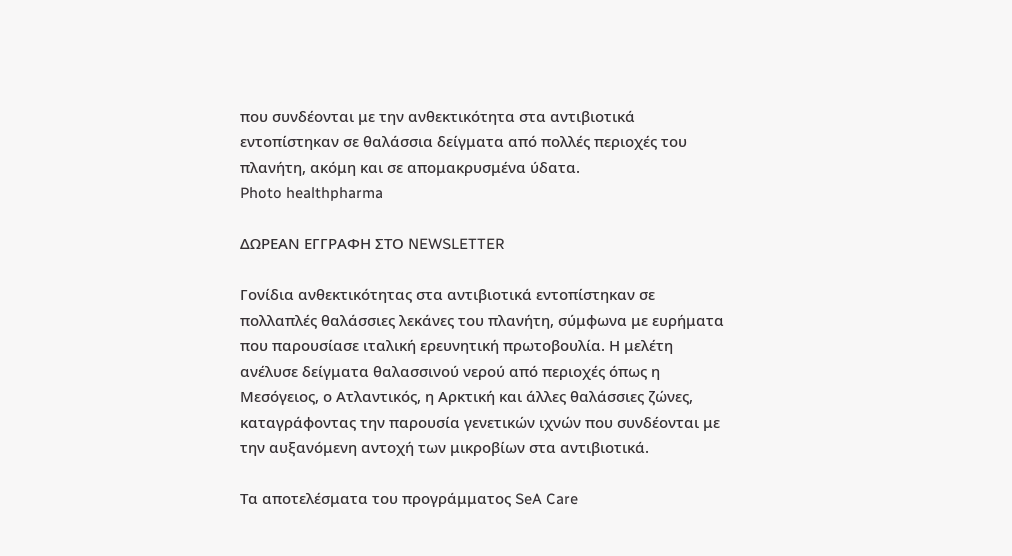που συνδέονται με την ανθεκτικότητα στα αντιβιοτικά εντοπίστηκαν σε θαλάσσια δείγματα από πολλές περιοχές του πλανήτη, ακόμη και σε απομακρυσμένα ύδατα.
Photo healthpharma

ΔΩΡΕΑΝ ΕΓΓΡΑΦΗ ΣΤΟ NEWSLETTER

Γονίδια ανθεκτικότητας στα αντιβιοτικά εντοπίστηκαν σε πολλαπλές θαλάσσιες λεκάνες του πλανήτη, σύμφωνα με ευρήματα που παρουσίασε ιταλική ερευνητική πρωτοβουλία. Η μελέτη ανέλυσε δείγματα θαλασσινού νερού από περιοχές όπως η Μεσόγειος, ο Ατλαντικός, η Αρκτική και άλλες θαλάσσιες ζώνες, καταγράφοντας την παρουσία γενετικών ιχνών που συνδέονται με την αυξανόμενη αντοχή των μικροβίων στα αντιβιοτικά.

Τα αποτελέσματα του προγράμματος SeA Care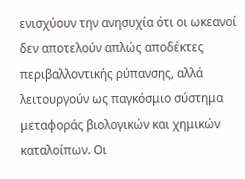ενισχύουν την ανησυχία ότι οι ωκεανοί δεν αποτελούν απλώς αποδέκτες περιβαλλοντικής ρύπανσης, αλλά λειτουργούν ως παγκόσμιο σύστημα μεταφοράς βιολογικών και χημικών καταλοίπων. Οι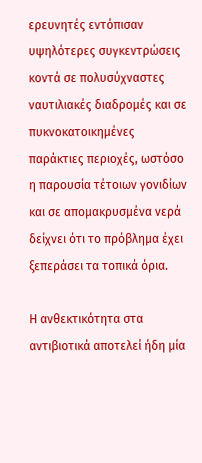ερευνητές εντόπισαν υψηλότερες συγκεντρώσεις κοντά σε πολυσύχναστες ναυτιλιακές διαδρομές και σε πυκνοκατοικημένες παράκτιες περιοχές, ωστόσο η παρουσία τέτοιων γονιδίων και σε απομακρυσμένα νερά δείχνει ότι το πρόβλημα έχει ξεπεράσει τα τοπικά όρια.

Η ανθεκτικότητα στα αντιβιοτικά αποτελεί ήδη μία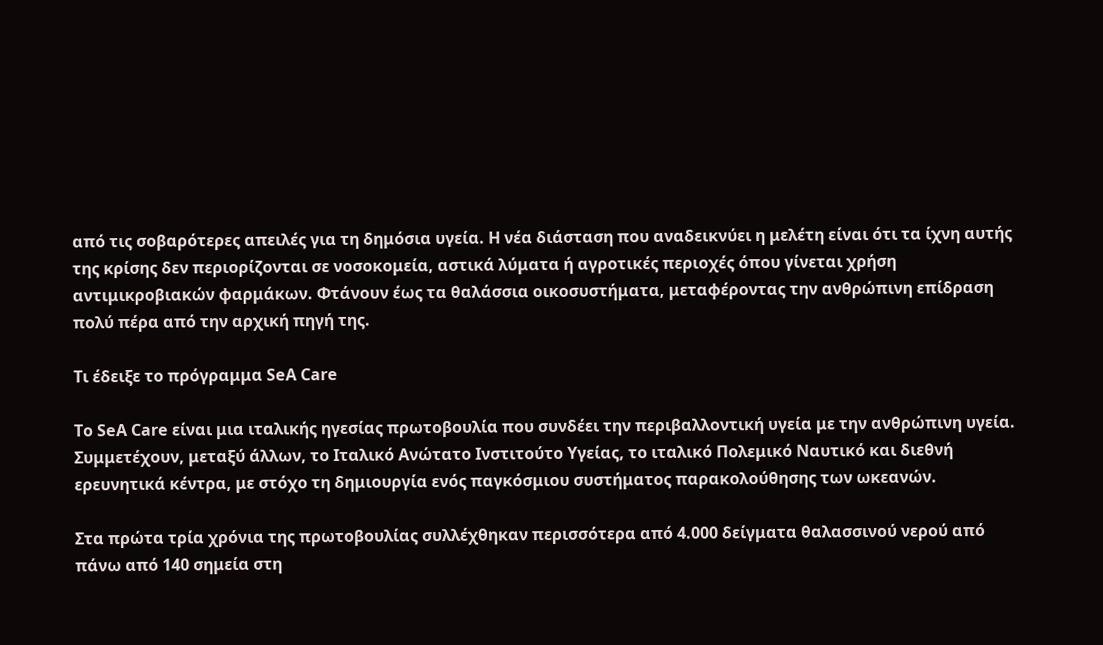από τις σοβαρότερες απειλές για τη δημόσια υγεία. Η νέα διάσταση που αναδεικνύει η μελέτη είναι ότι τα ίχνη αυτής της κρίσης δεν περιορίζονται σε νοσοκομεία, αστικά λύματα ή αγροτικές περιοχές όπου γίνεται χρήση αντιμικροβιακών φαρμάκων. Φτάνουν έως τα θαλάσσια οικοσυστήματα, μεταφέροντας την ανθρώπινη επίδραση πολύ πέρα από την αρχική πηγή της.

Τι έδειξε το πρόγραμμα SeA Care

Το SeA Care είναι μια ιταλικής ηγεσίας πρωτοβουλία που συνδέει την περιβαλλοντική υγεία με την ανθρώπινη υγεία. Συμμετέχουν, μεταξύ άλλων, το Ιταλικό Ανώτατο Ινστιτούτο Υγείας, το ιταλικό Πολεμικό Ναυτικό και διεθνή ερευνητικά κέντρα, με στόχο τη δημιουργία ενός παγκόσμιου συστήματος παρακολούθησης των ωκεανών.

Στα πρώτα τρία χρόνια της πρωτοβουλίας συλλέχθηκαν περισσότερα από 4.000 δείγματα θαλασσινού νερού από πάνω από 140 σημεία στη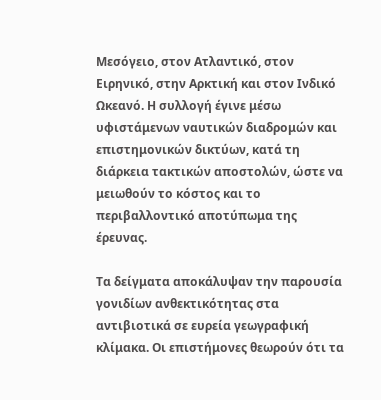Μεσόγειο, στον Ατλαντικό, στον Ειρηνικό, στην Αρκτική και στον Ινδικό Ωκεανό. Η συλλογή έγινε μέσω υφιστάμενων ναυτικών διαδρομών και επιστημονικών δικτύων, κατά τη διάρκεια τακτικών αποστολών, ώστε να μειωθούν το κόστος και το περιβαλλοντικό αποτύπωμα της έρευνας.

Τα δείγματα αποκάλυψαν την παρουσία γονιδίων ανθεκτικότητας στα αντιβιοτικά σε ευρεία γεωγραφική κλίμακα. Οι επιστήμονες θεωρούν ότι τα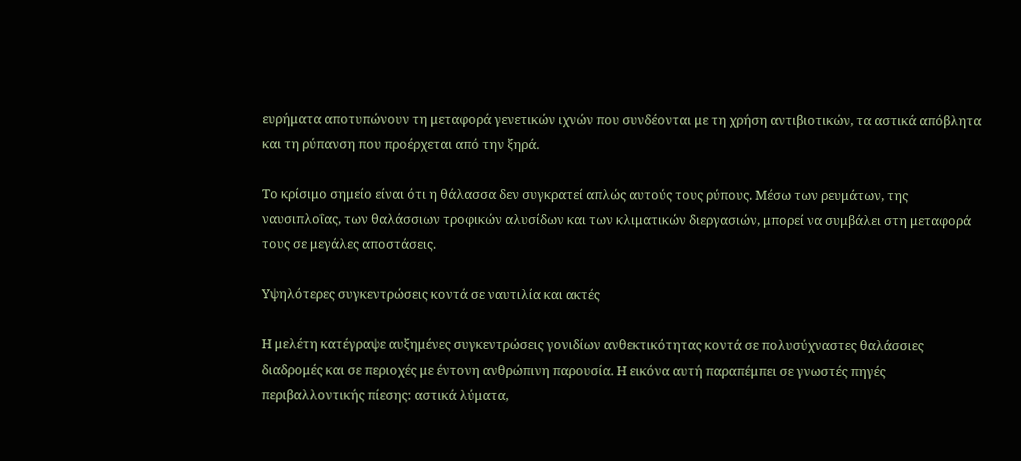ευρήματα αποτυπώνουν τη μεταφορά γενετικών ιχνών που συνδέονται με τη χρήση αντιβιοτικών, τα αστικά απόβλητα και τη ρύπανση που προέρχεται από την ξηρά.

Το κρίσιμο σημείο είναι ότι η θάλασσα δεν συγκρατεί απλώς αυτούς τους ρύπους. Μέσω των ρευμάτων, της ναυσιπλοΐας, των θαλάσσιων τροφικών αλυσίδων και των κλιματικών διεργασιών, μπορεί να συμβάλει στη μεταφορά τους σε μεγάλες αποστάσεις.

Υψηλότερες συγκεντρώσεις κοντά σε ναυτιλία και ακτές

Η μελέτη κατέγραψε αυξημένες συγκεντρώσεις γονιδίων ανθεκτικότητας κοντά σε πολυσύχναστες θαλάσσιες διαδρομές και σε περιοχές με έντονη ανθρώπινη παρουσία. Η εικόνα αυτή παραπέμπει σε γνωστές πηγές περιβαλλοντικής πίεσης: αστικά λύματα,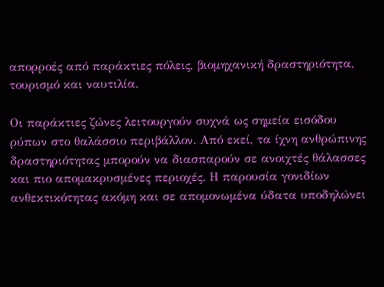απορροές από παράκτιες πόλεις, βιομηχανική δραστηριότητα, τουρισμό και ναυτιλία.

Οι παράκτιες ζώνες λειτουργούν συχνά ως σημεία εισόδου ρύπων στο θαλάσσιο περιβάλλον. Από εκεί, τα ίχνη ανθρώπινης δραστηριότητας μπορούν να διασπαρούν σε ανοιχτές θάλασσες και πιο απομακρυσμένες περιοχές. Η παρουσία γονιδίων ανθεκτικότητας ακόμη και σε απομονωμένα ύδατα υποδηλώνει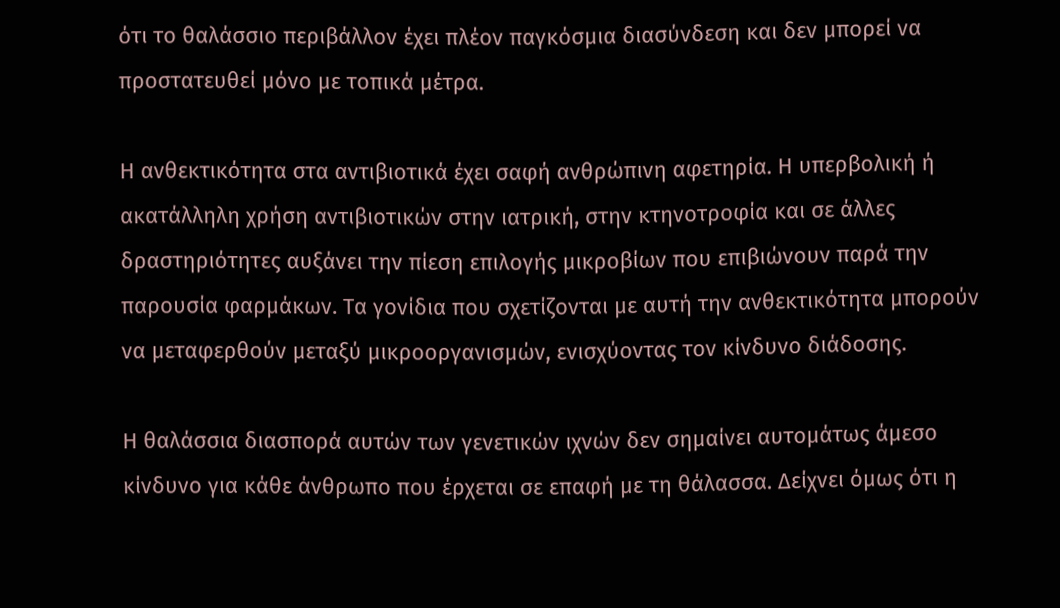ότι το θαλάσσιο περιβάλλον έχει πλέον παγκόσμια διασύνδεση και δεν μπορεί να προστατευθεί μόνο με τοπικά μέτρα.

Η ανθεκτικότητα στα αντιβιοτικά έχει σαφή ανθρώπινη αφετηρία. Η υπερβολική ή ακατάλληλη χρήση αντιβιοτικών στην ιατρική, στην κτηνοτροφία και σε άλλες δραστηριότητες αυξάνει την πίεση επιλογής μικροβίων που επιβιώνουν παρά την παρουσία φαρμάκων. Τα γονίδια που σχετίζονται με αυτή την ανθεκτικότητα μπορούν να μεταφερθούν μεταξύ μικροοργανισμών, ενισχύοντας τον κίνδυνο διάδοσης.

Η θαλάσσια διασπορά αυτών των γενετικών ιχνών δεν σημαίνει αυτομάτως άμεσο κίνδυνο για κάθε άνθρωπο που έρχεται σε επαφή με τη θάλασσα. Δείχνει όμως ότι η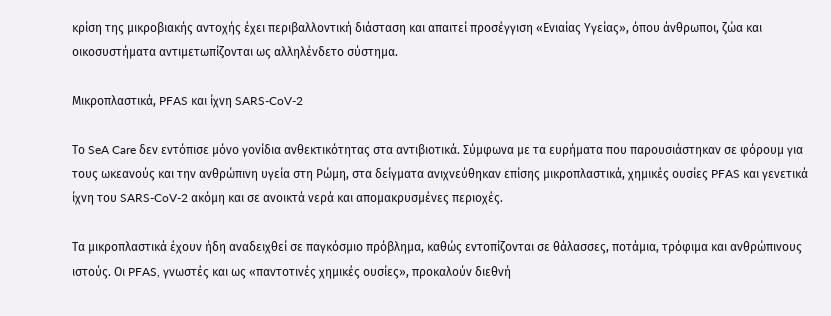κρίση της μικροβιακής αντοχής έχει περιβαλλοντική διάσταση και απαιτεί προσέγγιση «Ενιαίας Υγείας», όπου άνθρωποι, ζώα και οικοσυστήματα αντιμετωπίζονται ως αλληλένδετο σύστημα.

Μικροπλαστικά, PFAS και ίχνη SARS-CoV-2

Το SeA Care δεν εντόπισε μόνο γονίδια ανθεκτικότητας στα αντιβιοτικά. Σύμφωνα με τα ευρήματα που παρουσιάστηκαν σε φόρουμ για τους ωκεανούς και την ανθρώπινη υγεία στη Ρώμη, στα δείγματα ανιχνεύθηκαν επίσης μικροπλαστικά, χημικές ουσίες PFAS και γενετικά ίχνη του SARS-CoV-2 ακόμη και σε ανοικτά νερά και απομακρυσμένες περιοχές.

Τα μικροπλαστικά έχουν ήδη αναδειχθεί σε παγκόσμιο πρόβλημα, καθώς εντοπίζονται σε θάλασσες, ποτάμια, τρόφιμα και ανθρώπινους ιστούς. Οι PFAS, γνωστές και ως «παντοτινές χημικές ουσίες», προκαλούν διεθνή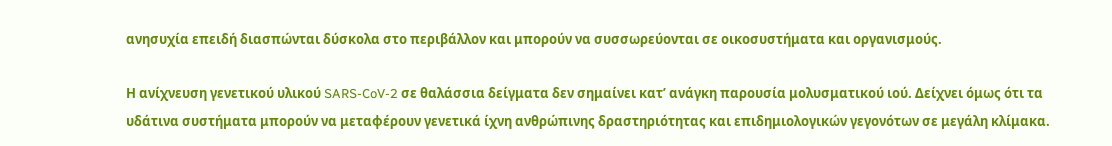ανησυχία επειδή διασπώνται δύσκολα στο περιβάλλον και μπορούν να συσσωρεύονται σε οικοσυστήματα και οργανισμούς.

Η ανίχνευση γενετικού υλικού SARS-CoV-2 σε θαλάσσια δείγματα δεν σημαίνει κατ’ ανάγκη παρουσία μολυσματικού ιού. Δείχνει όμως ότι τα υδάτινα συστήματα μπορούν να μεταφέρουν γενετικά ίχνη ανθρώπινης δραστηριότητας και επιδημιολογικών γεγονότων σε μεγάλη κλίμακα.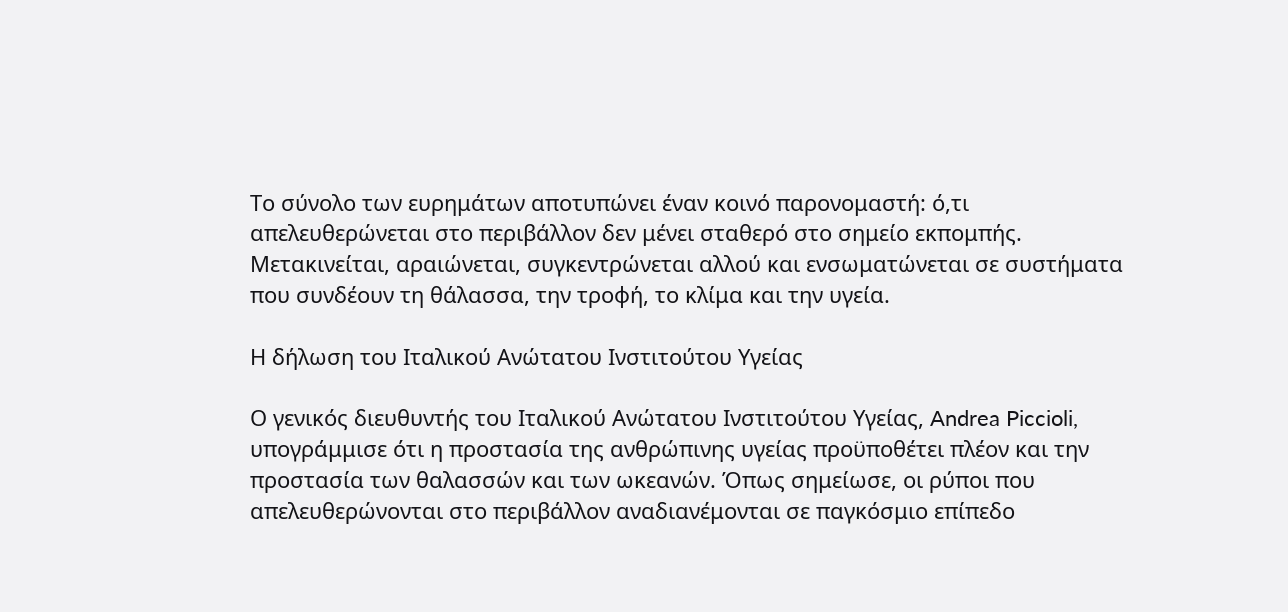Το σύνολο των ευρημάτων αποτυπώνει έναν κοινό παρονομαστή: ό,τι απελευθερώνεται στο περιβάλλον δεν μένει σταθερό στο σημείο εκπομπής. Μετακινείται, αραιώνεται, συγκεντρώνεται αλλού και ενσωματώνεται σε συστήματα που συνδέουν τη θάλασσα, την τροφή, το κλίμα και την υγεία.

Η δήλωση του Ιταλικού Ανώτατου Ινστιτούτου Υγείας

Ο γενικός διευθυντής του Ιταλικού Ανώτατου Ινστιτούτου Υγείας, Andrea Piccioli, υπογράμμισε ότι η προστασία της ανθρώπινης υγείας προϋποθέτει πλέον και την προστασία των θαλασσών και των ωκεανών. Όπως σημείωσε, οι ρύποι που απελευθερώνονται στο περιβάλλον αναδιανέμονται σε παγκόσμιο επίπεδο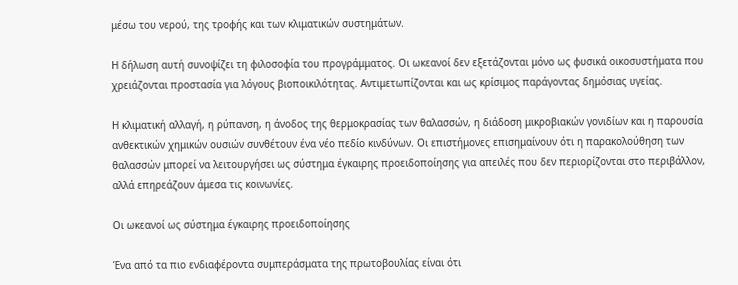μέσω του νερού, της τροφής και των κλιματικών συστημάτων.

Η δήλωση αυτή συνοψίζει τη φιλοσοφία του προγράμματος. Οι ωκεανοί δεν εξετάζονται μόνο ως φυσικά οικοσυστήματα που χρειάζονται προστασία για λόγους βιοποικιλότητας. Αντιμετωπίζονται και ως κρίσιμος παράγοντας δημόσιας υγείας.

Η κλιματική αλλαγή, η ρύπανση, η άνοδος της θερμοκρασίας των θαλασσών, η διάδοση μικροβιακών γονιδίων και η παρουσία ανθεκτικών χημικών ουσιών συνθέτουν ένα νέο πεδίο κινδύνων. Οι επιστήμονες επισημαίνουν ότι η παρακολούθηση των θαλασσών μπορεί να λειτουργήσει ως σύστημα έγκαιρης προειδοποίησης για απειλές που δεν περιορίζονται στο περιβάλλον, αλλά επηρεάζουν άμεσα τις κοινωνίες.

Οι ωκεανοί ως σύστημα έγκαιρης προειδοποίησης

Ένα από τα πιο ενδιαφέροντα συμπεράσματα της πρωτοβουλίας είναι ότι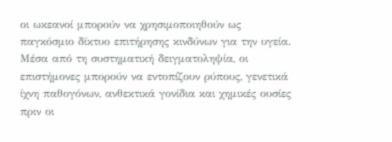οι ωκεανοί μπορούν να χρησιμοποιηθούν ως παγκόσμιο δίκτυο επιτήρησης κινδύνων για την υγεία. Μέσα από τη συστηματική δειγματοληψία, οι επιστήμονες μπορούν να εντοπίζουν ρύπους, γενετικά ίχνη παθογόνων, ανθεκτικά γονίδια και χημικές ουσίες πριν οι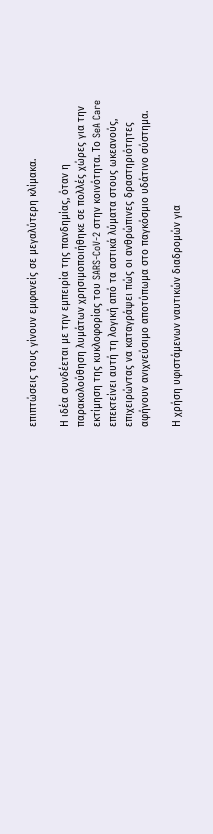επιπτώσεις τους γίνουν εμφανείς σε μεγαλύτερη κλίμακα.

Η ιδέα συνδέεται με την εμπειρία της πανδημίας, όταν η παρακολούθηση λυμάτων χρησιμοποιήθηκε σε πολλές χώρες για την εκτίμηση της κυκλοφορίας του SARS-CoV-2 στην κοινότητα. Το SeA Care επεκτείνει αυτή τη λογική από τα αστικά λύματα στους ωκεανούς, επιχειρώντας να καταγράψει πώς οι ανθρώπινες δραστηριότητες αφήνουν ανιχνεύσιμο αποτύπωμα στο παγκόσμιο υδάτινο σύστημα.

Η χρήση υφιστάμενων ναυτικών διαδρομών για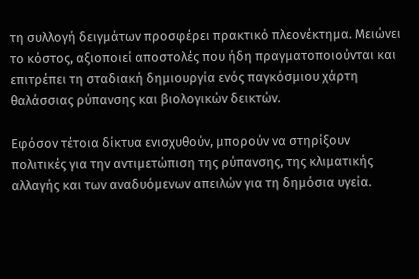τη συλλογή δειγμάτων προσφέρει πρακτικό πλεονέκτημα. Μειώνει το κόστος, αξιοποιεί αποστολές που ήδη πραγματοποιούνται και επιτρέπει τη σταδιακή δημιουργία ενός παγκόσμιου χάρτη θαλάσσιας ρύπανσης και βιολογικών δεικτών.

Εφόσον τέτοια δίκτυα ενισχυθούν, μπορούν να στηρίξουν πολιτικές για την αντιμετώπιση της ρύπανσης, της κλιματικής αλλαγής και των αναδυόμενων απειλών για τη δημόσια υγεία.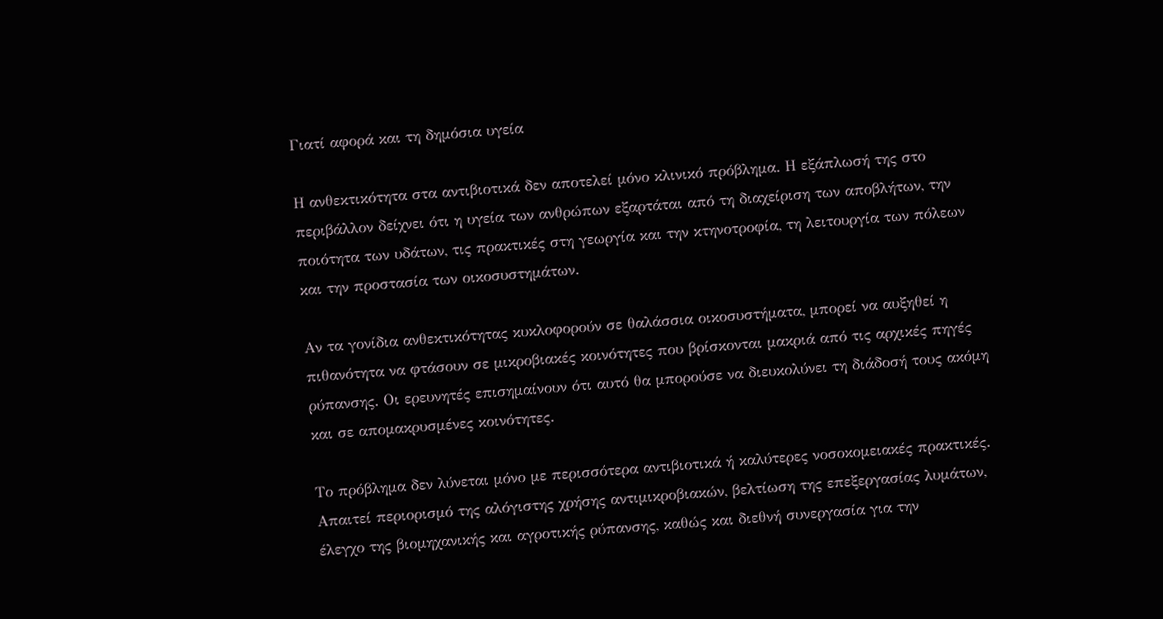Γιατί αφορά και τη δημόσια υγεία

Η ανθεκτικότητα στα αντιβιοτικά δεν αποτελεί μόνο κλινικό πρόβλημα. Η εξάπλωσή της στο περιβάλλον δείχνει ότι η υγεία των ανθρώπων εξαρτάται από τη διαχείριση των αποβλήτων, την ποιότητα των υδάτων, τις πρακτικές στη γεωργία και την κτηνοτροφία, τη λειτουργία των πόλεων και την προστασία των οικοσυστημάτων.

Αν τα γονίδια ανθεκτικότητας κυκλοφορούν σε θαλάσσια οικοσυστήματα, μπορεί να αυξηθεί η πιθανότητα να φτάσουν σε μικροβιακές κοινότητες που βρίσκονται μακριά από τις αρχικές πηγές ρύπανσης. Οι ερευνητές επισημαίνουν ότι αυτό θα μπορούσε να διευκολύνει τη διάδοσή τους ακόμη και σε απομακρυσμένες κοινότητες.

Το πρόβλημα δεν λύνεται μόνο με περισσότερα αντιβιοτικά ή καλύτερες νοσοκομειακές πρακτικές. Απαιτεί περιορισμό της αλόγιστης χρήσης αντιμικροβιακών, βελτίωση της επεξεργασίας λυμάτων, έλεγχο της βιομηχανικής και αγροτικής ρύπανσης, καθώς και διεθνή συνεργασία για την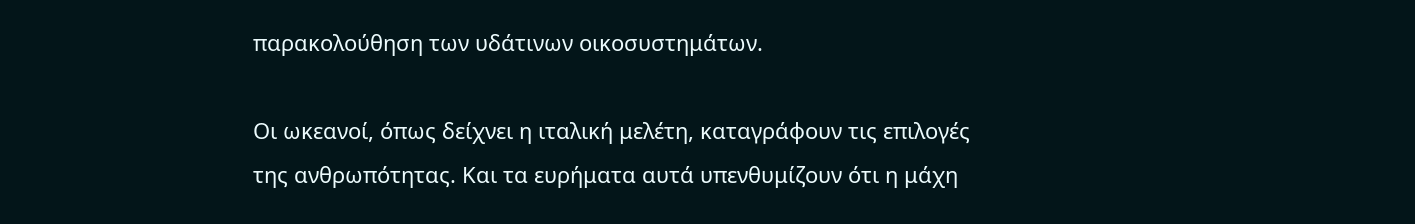παρακολούθηση των υδάτινων οικοσυστημάτων.

Οι ωκεανοί, όπως δείχνει η ιταλική μελέτη, καταγράφουν τις επιλογές της ανθρωπότητας. Και τα ευρήματα αυτά υπενθυμίζουν ότι η μάχη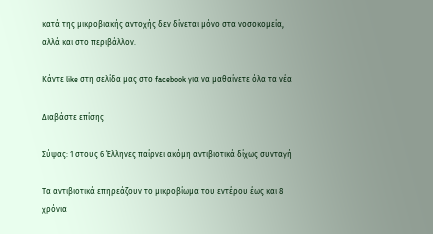κατά της μικροβιακής αντοχής δεν δίνεται μόνο στα νοσοκομεία, αλλά και στο περιβάλλον.

Κάντε like στη σελίδα μας στο facebook για να μαθαίνετε όλα τα νέα

Διαβάστε επίσης

Σύψας: 1 στους 6 Έλληνες παίρνει ακόμη αντιβιοτικά δίχως συνταγή

Τα αντιβιοτικά επηρεάζουν το μικροβίωμα του εντέρου έως και 8 χρόνια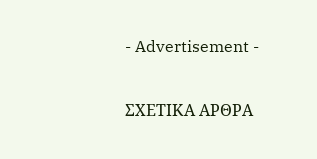- Advertisement -

ΣΧΕΤΙΚΑ ΑΡΘΡΑ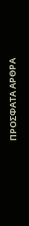ΠΡΟΣΦΑΤΑ ΑΡΘΡΑ